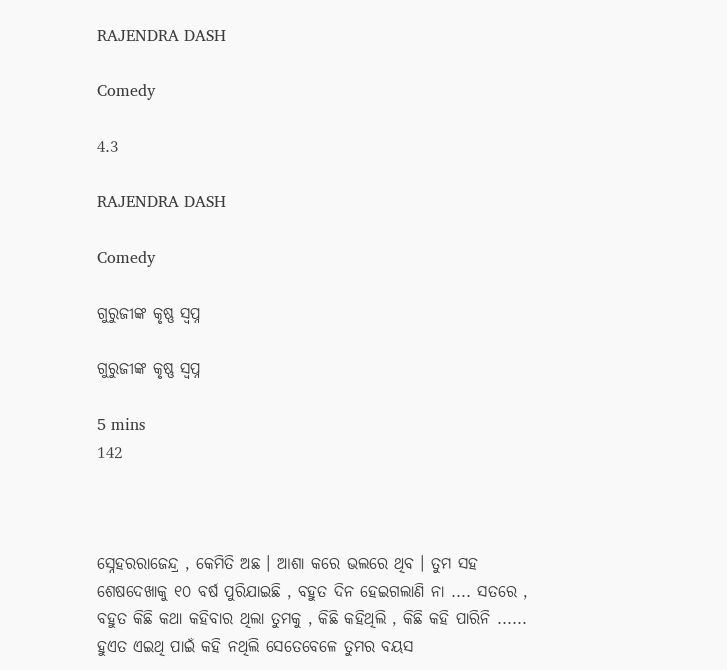RAJENDRA DASH

Comedy

4.3

RAJENDRA DASH

Comedy

ଗୁରୁଜୀଙ୍କ କୃଷ୍ଣ ସ୍ଵପ୍ନ

ଗୁରୁଜୀଙ୍କ କୃଷ୍ଣ ସ୍ଵପ୍ନ

5 mins
142



ସ୍ନେହରରାଜେନ୍ଦ୍ର , କେମିତି ଅଛ । ଆଶା କରେ ଭଲରେ ଥିବ । ତୁମ ସହ ଶେଷଦେଖାକୁ ୧୦ ବର୍ଷ ପୁରିଯାଇଛି , ବହୁତ ଦିନ ହେଇଗଲାଣି ନା .... ସତରେ , ବହୁତ କିଛି କଥା କହିବାର ଥିଲା ତୁମକୁ , କିଛି କହିଥିଲି , କିଛି କହି ପାରିନି ...... ହୁଏତ ଏଇଥି ପାଇଁ କହି ନଥିଲି ସେତେବେଳେ ତୁମର ବୟସ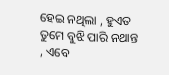ହେଇ ନଥିଲା , ହୁଏତ ତୁମେ ବୁଝି ପାରି ନଥାନ୍ତ , ଏବେ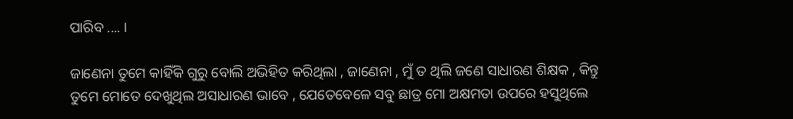ପାରିବ .... ।

ଜାଣେନା ତୁମେ କାହିଁକି ଗୁରୁ ବୋଲି ଅଭିହିତ କରିଥିଲା , ଜାଣେନା , ମୁଁ ତ ଥିଲି ଜଣେ ସାଧାରଣ ଶିକ୍ଷକ , କିନ୍ତୁ ତୁମେ ମୋତେ ଦେଖୁଥିଲ ଅସାଧାରଣ ଭାବେ , ଯେତେବେଳେ ସବୁ ଛାତ୍ର ମୋ ଅକ୍ଷମତା ଉପରେ ହସୁଥିଲେ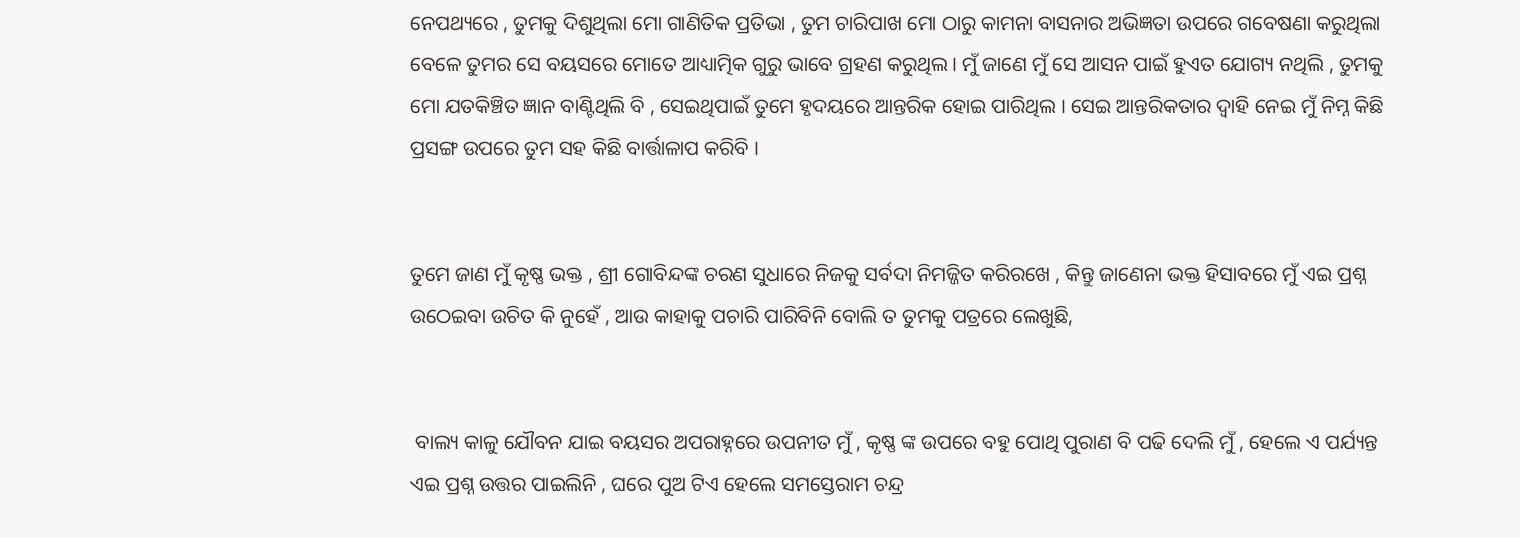ନେପଥ୍ୟରେ , ତୁମକୁ ଦିଶୁଥିଲା ମୋ ଗାଣିତିକ ପ୍ରତିଭା , ତୁମ ଚାରିପାଖ ମୋ ଠାରୁ କାମନା ବାସନାର ଅଭିଜ୍ଞତା ଉପରେ ଗବେଷଣା କରୁଥିଲା ବେଳେ ତୁମର ସେ ବୟସରେ ମୋତେ ଆଧ୍ୟାତ୍ମିକ ଗୁରୁ ଭାବେ ଗ୍ରହଣ କରୁଥିଲ । ମୁଁ ଜାଣେ ମୁଁ ସେ ଆସନ ପାଇଁ ହୁଏତ ଯୋଗ୍ୟ ନଥିଲି , ତୁମକୁ ମୋ ଯତକିଞ୍ଚିତ ଜ୍ଞାନ ବାଣ୍ଟିଥିଲି ବି , ସେଇଥିପାଇଁ ତୁମେ ହୃଦୟରେ ଆନ୍ତରିକ ହୋଇ ପାରିଥିଲ । ସେଇ ଆନ୍ତରିକତାର ଦ୍ଵାହି ନେଇ ମୁଁ ନିମ୍ନ କିଛି ପ୍ରସଙ୍ଗ ଉପରେ ତୁମ ସହ କିଛି ବାର୍ତ୍ତାଳାପ କରିବି ।


ତୁମେ ଜାଣ ମୁଁ କୃଷ୍ଣ ଭକ୍ତ , ଶ୍ରୀ ଗୋବିନ୍ଦଙ୍କ ଚରଣ ସୁଧାରେ ନିଜକୁ ସର୍ବଦା ନିମଜ୍ଜିତ କରିରଖେ , କିନ୍ତୁ ଜାଣେନା ଭକ୍ତ ହିସାବରେ ମୁଁ ଏଇ ପ୍ରଶ୍ନ ଉଠେଇବା ଉଚିତ କି ନୁହେଁ , ଆଉ କାହାକୁ ପଚାରି ପାରିବିନି ବୋଲି ତ ତୁମକୁ ପତ୍ରରେ ଲେଖୁଛି,


 ବାଲ୍ୟ କାଳୁ ଯୌବନ ଯାଇ ବୟସର ଅପରାହ୍ନରେ ଉପନୀତ ମୁଁ , କୃଷ୍ଣ ଙ୍କ ଉପରେ ବହୁ ପୋଥି ପୁରାଣ ବି ପଢି ଦେଲି ମୁଁ , ହେଲେ ଏ ପର୍ଯ୍ୟନ୍ତ  ଏଇ ପ୍ରଶ୍ନ ଉତ୍ତର ପାଇଲିନି , ଘରେ ପୁଅ ଟିଏ ହେଲେ ସମସ୍ତେରାମ ଚନ୍ଦ୍ର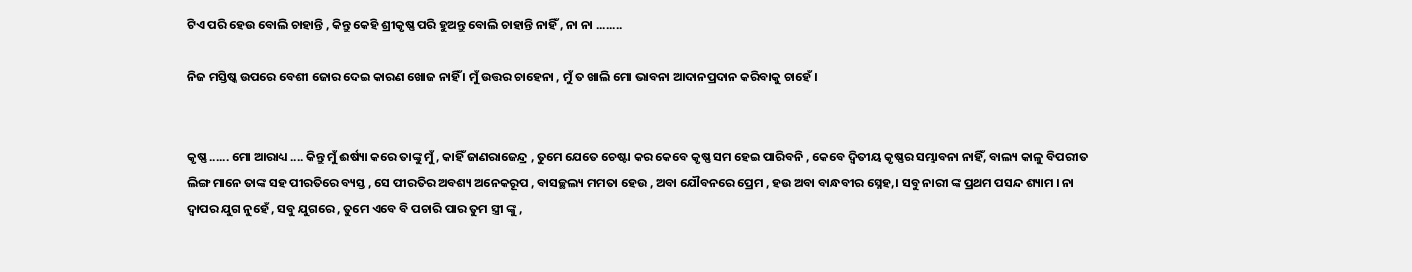ଟିଏ ପରି ହେଉ ବୋଲି ଚାହାନ୍ତି , କିନ୍ତୁ କେହି ଶ୍ରୀକୃଷ୍ଣ ପରି ହୁଅନ୍ତୁ ବୋଲି ଚାହାନ୍ତି ନାହିଁ , ନା ନା ........

ନିଜ ମସ୍ତିଷ୍କ ଉପରେ ବେଶୀ ଜୋର ଦେଇ କାରଣ ଖୋଜ ନାହିଁ । ମୁଁ ଉତ୍ତର ଚାହେନା , ମୁଁ ତ ଖାଲି ମୋ ଭାବନା ଆଦାନପ୍ରଦାନ କରିବାକୁ ଚାହେଁ ।


କୃଷ୍ଣ ...... ମୋ ଆରାଧ୍ୟ .... କିନ୍ତୁ ମୁଁ ଈର୍ଷ୍ୟା କରେ ତାଙ୍କୁ ମୁଁ , କାହିଁ ଜାଣରାଜେନ୍ଦ୍ର , ତୁମେ ଯେତେ ଚେଷ୍ଟା କର କେବେ କୃଷ୍ଣ ସମ ହେଇ ପାରିବନି , କେବେ ଦ୍ଵିତୀୟ କୃଷ୍ଣର ସମ୍ଭାବନା ନାହିଁ, ବାଲ୍ୟ କାଳୁ ବିପରୀତ ଲିଙ୍ଗ ମାନେ ତାଙ୍କ ସହ ପୀରତିରେ ବ୍ୟସ୍ତ , ସେ ପୀରତିର ଅବଶ୍ୟ ଅନେକରୂପ , ବାସଚ୍ଛଲ୍ୟ ମମତା ହେଉ , ଅବା ଯୌବନରେ ପ୍ରେମ , ହଉ ଅବା ବାନ୍ଧବୀର ସ୍ନେହ,। ସବୁ ନାରୀ ଙ୍କ ପ୍ରଥମ ପସନ୍ଦ ଶ୍ୟାମ । ନା ଦ୍ଵାପର ଯୁଗ ନୁହେଁ , ସବୁ ଯୁଗରେ , ତୁମେ ଏବେ ବି ପଚାରି ପାର ତୁମ ସ୍ତ୍ରୀ ଙ୍କୁ ,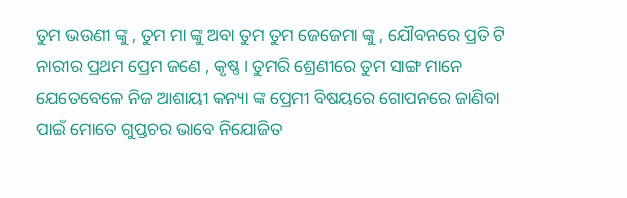ତୁମ ଭଉଣୀ ଙ୍କୁ , ତୁମ ମା ଙ୍କୁ ଅବା ତୁମ ତୁମ ଜେଜେମା ଙ୍କୁ , ଯୌବନରେ ପ୍ରତି ଟି ନାରୀର ପ୍ରଥମ ପ୍ରେମ ଜଣେ , କୃଷ୍ଣ । ତୁମରି ଶ୍ରେଣୀରେ ତୁମ ସାଙ୍ଗ ମାନେ ଯେତେବେଳେ ନିଜ ଆଶାୟୀ କନ୍ୟା ଙ୍କ ପ୍ରେମୀ ବିଷୟରେ ଗୋପନରେ ଜାଣିବା ପାଇଁ ମୋତେ ଗୁପ୍ତଚର ଭାବେ ନିଯୋଜିତ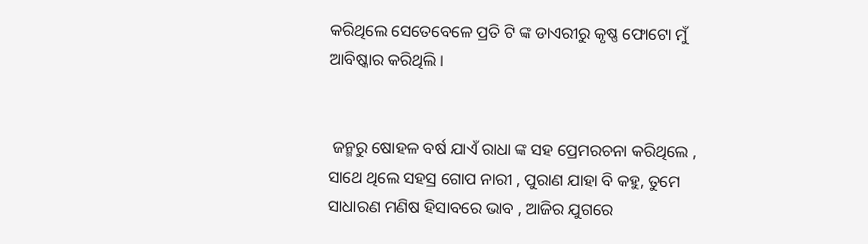କରିଥିଲେ ସେତେବେଳେ ପ୍ରତି ଟି ଙ୍କ ଡାଏରୀରୁ କୃଷ୍ଣ ଫୋଟୋ ମୁଁ ଆବିଷ୍କାର କରିଥିଲି ।


 ଜନ୍ମରୁ ଷୋହଳ ବର୍ଷ ଯାଏଁ ରାଧା ଙ୍କ ସହ ପ୍ରେମରଚନା କରିଥିଲେ , ସାଥେ ଥିଲେ ସହସ୍ର ଗୋପ ନାରୀ , ପୁରାଣ ଯାହା ବି କହୁ, ତୁମେ ସାଧାରଣ ମଣିଷ ହିସାବରେ ଭାବ , ଆଜିର ଯୁଗରେ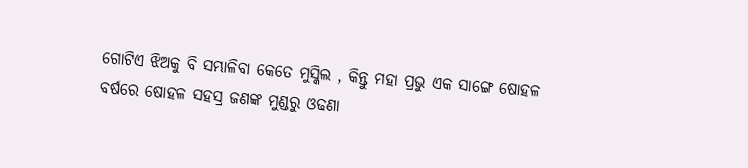ଗୋଟିଏ ଝିଅକୁ ବି ସମ୍ଭାଳିବା କେତେ ମୁସ୍କିଲ , କିନ୍ତୁ ମହା ପ୍ରଭୁ ଏକ ସାଙ୍ଗେ ଷୋହଳ ବର୍ଷରେ ଷୋହଳ ସହସ୍ର ଜଣଙ୍କ ମୁଣ୍ଡରୁ ଓଢଣା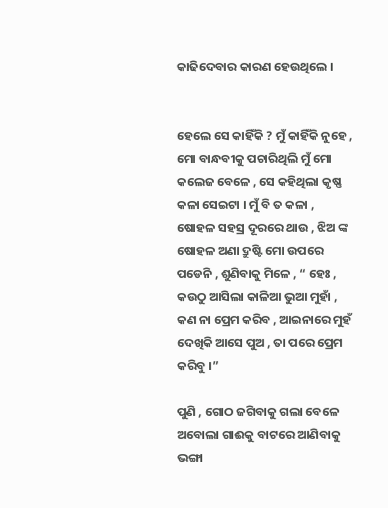କାଢିଦେବାର କାରଣ ହେଉଥିଲେ ।


ହେଲେ ସେ କାହିଁକି ? ମୁଁ କାହିଁକି ନୁହେ , ମୋ ବାନ୍ଧବୀକୁ ପଚାରିଥିଲି ମୁଁ ମୋ କଲେଜ ବେଳେ , ସେ କହିଥିଲା କୃଷ୍ଣ କଳା ସେଇଟା । ମୁଁ ବି ତ କଳା , ଷୋହଳ ସହସ୍ର ଦୂରରେ ଥାଉ , ଝିଅ ଙ୍କ ଷୋହଳ ଅଣା ଦ୍ରୁଷ୍ଟି ମୋ ଉପରେ ପଡେନି , ଶୁଣିବାକୁ ମିଳେ , “ ହେଃ , କଉଠୁ ଆସିଲା କାଳିଆ ଭୁଆ ମୁହାଁ , କଣ ନା ପ୍ରେମ କରିବ , ଆଇନାରେ ମୁହଁ ଦେଖିକି ଆସେ ପୁଅ , ତା ପରେ ପ୍ରେମ କରିବୁ ।”

ପୁଣି , ଗୋଠ ଜଗିବାକୁ ଗଲା ବେଳେ ଅବୋଲା ଗାଈକୁ ବାଟରେ ଆଣିବାକୁ ଭଙ୍ଗା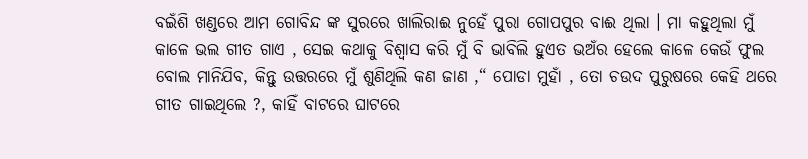ବଇଁଶି ଖଣ୍ଡରେ ଆମ ଗୋବିନ୍ଦ ଙ୍କ ସୁରରେ ଖାଲିରାଈ ନୁହେଁ ପୁରା ଗୋପପୁର ବାଈ ଥିଲା । ମା କହୁଥିଲା ମୁଁ କାଳେ ଭଲ ଗୀତ ଗାଏ , ସେଇ କଥାକୁ ବିଶ୍ଵାସ କରି ମୁଁ ବି ଭାବିଲି ହୁଏତ ଭଅଁର ହେଲେ କାଳେ କେଉଁ ଫୁଲ ବୋଲ ମାନିଯିବ, କିନ୍ତୁ ଉତ୍ତରରେ ମୁଁ ଶୁଣିଥିଲି କଣ ଜାଣ ,“ ପୋଡା ମୁହାଁ , ତୋ ଚଉଦ ପୁରୁଷରେ କେହି ଥରେ ଗୀତ ଗାଇଥିଲେ ?, କାହିଁ ବାଟରେ ଘାଟରେ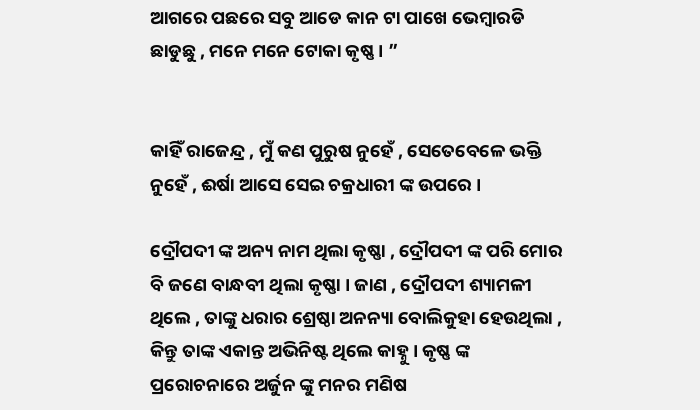ଆଗରେ ପଛରେ ସବୁ ଆଡେ କାନ ଟା ପାଖେ ଭେମ୍ବାରଡି ଛାଡୁଛୁ , ମନେ ମନେ ଟୋକା କୃଷ୍ଣ । ”


କାହିଁ ରାଜେନ୍ଦ୍ର , ମୁଁ କଣ ପୁରୁଷ ନୁହେଁ , ସେତେବେଳେ ଭକ୍ତି ନୁହେଁ , ଈର୍ଷା ଆସେ ସେଇ ଚକ୍ରଧାରୀ ଙ୍କ ଉପରେ ।

ଦ୍ରୌପଦୀ ଙ୍କ ଅନ୍ୟ ନାମ ଥିଲା କୃଷ୍ଣା , ଦ୍ରୌପଦୀ ଙ୍କ ପରି ମୋର ବି ଜଣେ ବାନ୍ଧବୀ ଥିଲା କୃଷ୍ଣା । ଜାଣ , ଦ୍ରୌପଦୀ ଶ୍ୟାମଳୀ ଥିଲେ , ତାଙ୍କୁ ଧରାର ଶ୍ରେଷ୍ଠା ଅନନ୍ୟା ବୋଲିକୁହା ହେଉଥିଲା , କିନ୍ତୁ ତାଙ୍କ ଏକାନ୍ତ ଅଭିନିଷ୍ଟ ଥିଲେ କାହ୍ନୁ । କୃଷ୍ଣ ଙ୍କ ପ୍ରରୋଚନାରେ ଅର୍ଜୁନ ଙ୍କୁ ମନର ମଣିଷ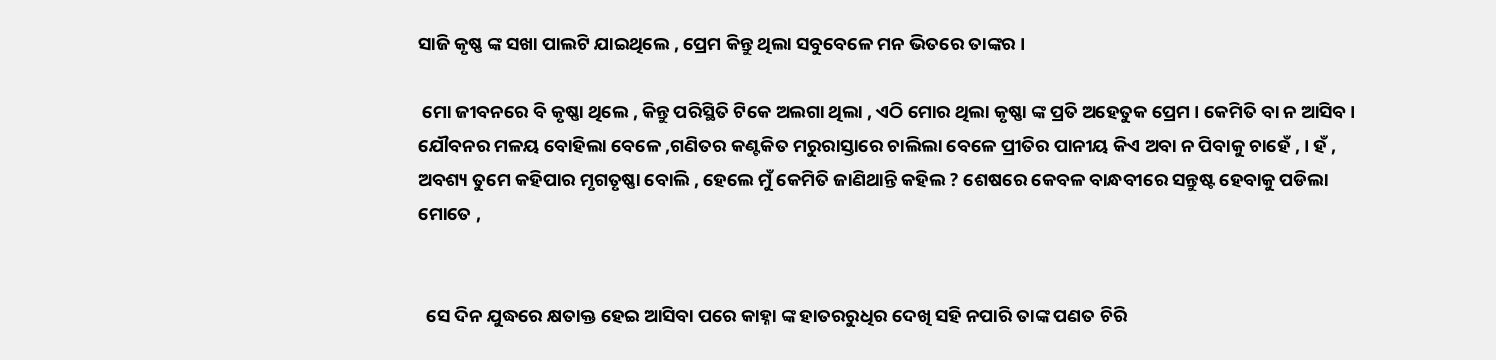ସାଜି କୃଷ୍ଣ ଙ୍କ ସଖା ପାଲଟି ଯାଇଥିଲେ , ପ୍ରେମ କିନ୍ତୁ ଥିଲା ସବୁବେଳେ ମନ ଭିତରେ ତାଙ୍କର ।

 ମୋ ଜୀବନରେ ବି କୃଷ୍ଣା ଥିଲେ , କିନ୍ତୁ ପରିସ୍ଥିତି ଟିକେ ଅଲଗା ଥିଲା , ଏଠି ମୋର ଥିଲା କୃଷ୍ଣା ଙ୍କ ପ୍ରତି ଅହେତୁକ ପ୍ରେମ । କେମିତି ବା ନ ଆସିବ । ଯୌବନର ମଳୟ ବୋହିଲା ବେଳେ ,ଗଣିତର କଣ୍ଟକିତ ମରୁରାସ୍ତାରେ ଚାଲିଲା ବେଳେ ପ୍ରୀତିର ପାନୀୟ କିଏ ଅବା ନ ପିବାକୁ ଚାହେଁ , । ହଁ , ଅବଶ୍ୟ ତୁମେ କହିପାର ମୃଗତୃଷ୍ଣା ବୋଲି , ହେଲେ ମୁଁ କେମିତି ଜାଣିଥାନ୍ତି କହିଲ ? ଶେଷରେ କେବଳ ବାନ୍ଧବୀରେ ସନ୍ତୁଷ୍ଟ ହେବାକୁ ପଡିଲା ମୋତେ ,


  ସେ ଦିନ ଯୁଦ୍ଧରେ କ୍ଷତାକ୍ତ ହେଇ ଆସିବା ପରେ କାହ୍ନା ଙ୍କ ହାତରରୁଧିର ଦେଖି ସହି ନପାରି ତାଙ୍କ ପଣତ ଚିରି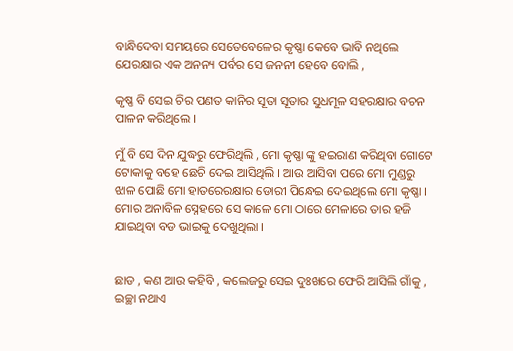ବାନ୍ଧିଦେବା ସମୟରେ ସେତେବେଳେର କୃଷ୍ଣା କେବେ ଭାବି ନଥିଲେ ଯେରକ୍ଷାର ଏକ ଅନନ୍ୟ ପର୍ବର ସେ ଜନନୀ ହେବେ ବୋଲି ,

କୃଷ୍ଣ ବି ସେଇ ଚିର ପଣତ କାନିର ସୂତା ସୂତାର ସୁଧମୂଳ ସହରକ୍ଷାର ବଚନ ପାଳନ କରିଥିଲେ ।

ମୁଁ ବି ସେ ଦିନ ଯୁଦ୍ଧରୁ ଫେରିଥିଲି , ମୋ କୃଷ୍ଣା ଙ୍କୁ ହଇରାଣ କରିଥିବା ଗୋଟେ ଟୋକାକୁ ବହେ ଛେଚି ଦେଇ ଆସିଥିଲି । ଆଉ ଆସିବା ପରେ ମୋ ମୁଣ୍ଡରୁ ଝାଳ ପୋଛି ମୋ ହାତରେରକ୍ଷାର ଡୋରୀ ପିନ୍ଧେଇ ଦେଇଥିଲେ ମୋ କୃଷ୍ଣା । ମୋର ଅନାବିଳ ସ୍ନେହରେ ସେ କାଳେ ମୋ ଠାରେ ମେଳାରେ ତାର ହଜି ଯାଇଥିବା ବଡ ଭାଇକୁ ଦେଖୁଥିଲା ।


ଛାଡ , କଣ ଆଉ କହିବି , କଲେଜରୁ ସେଇ ଦୁଃଖରେ ଫେରି ଆସିଲି ଗାଁକୁ , ଇଚ୍ଛା ନଥାଏ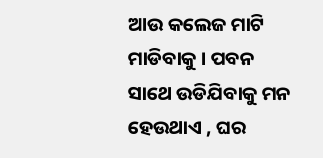ଆଉ କଲେଜ ମାଟି ମାଡିବାକୁ । ପବନ ସାଥେ ଉଡିଯିବାକୁ ମନ ହେଉଥାଏ , ଘର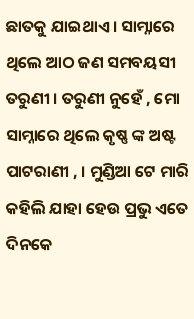ଛାତକୁ ଯାଇଥାଏ । ସାମ୍ନାରେ ଥିଲେ ଆଠ ଜଣ ସମବୟସୀ ତରୁଣୀ । ତରୁଣୀ ନୁହେଁ , ମୋ ସାମ୍ନାରେ ଥିଲେ କୃଷ୍ଣ ଙ୍କ ଅଷ୍ଟ ପାଟରାଣୀ , । ମୁଣ୍ଡିଆ ଟେ ମାରି କହିଲି ଯାହା ହେଉ ପ୍ରଭୁ ଏତେ ଦିନକେ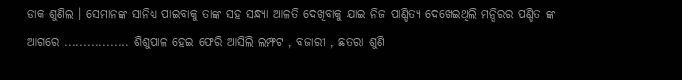ଡାକ ଶୁଣିଲ । ସେମାନଙ୍କ ସାନିଧ୍ୟ ପାଇବାକୁ ତାଙ୍କ ସହ ସନ୍ଧ୍ୟା ଆଳତି ଦେଖିବାକୁ ଯାଇ ନିଜ ପାଣ୍ଡିତ୍ୟ ଦେଖେଇଥିଲି ମନ୍ଦିରର ପଣ୍ଡିତ ଙ୍କ ଆଗରେ ................. ଶିଶୁପାଳ ହେଇ ଫେରି ଆସିଲି ଲମ୍ଫଟ , ବଜାରୀ , ଛତରା ଶୁଣି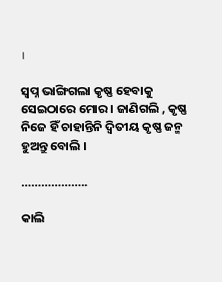।

ସ୍ଵପ୍ନ ଭାଙ୍ଗିଗଲା କୃଷ୍ଣ ହେବାକୁ ସେଇଠାରେ ମୋର । ଜାଣିଗଲି , କୃଷ୍ଣ ନିଜେ ହିଁ ଚାହାନ୍ତିନି ଦ୍ଵିତୀୟ କୃଷ୍ଣ ଜନ୍ମ ହୁଅନ୍ତୁ ବୋଲି ।

………………..

କାଲି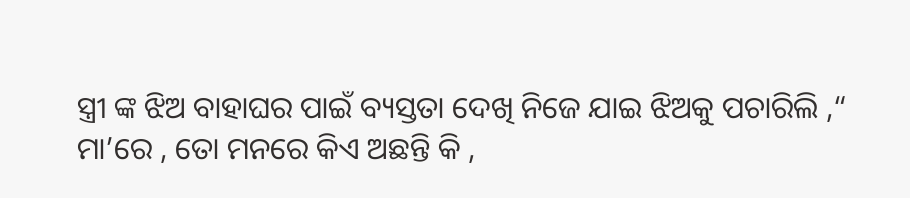ସ୍ତ୍ରୀ ଙ୍କ ଝିଅ ବାହାଘର ପାଇଁ ବ୍ୟସ୍ତତା ଦେଖି ନିଜେ ଯାଇ ଝିଅକୁ ପଚାରିଲି ,“ ମା’ରେ , ତୋ ମନରେ କିଏ ଅଛନ୍ତି କି ,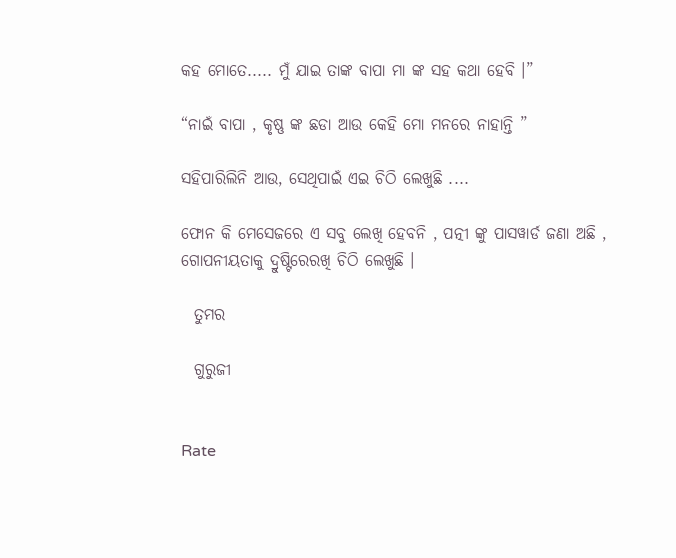କହ ମୋତେ..... ମୁଁ ଯାଇ ତାଙ୍କ ବାପା ମା ଙ୍କ ସହ କଥା ହେବି ।”

“ନାଇଁ ବାପା , କୃଷ୍ଣ ଙ୍କ ଛଡା ଆଉ କେହି ମୋ ମନରେ ନାହାନ୍ତି ”

ସହିପାରିଲିନି ଆଉ, ସେଥିପାଇଁ ଏଇ ଚିଠି ଲେଖୁଛି ....

ଫୋନ କି ମେସେଜରେ ଏ ସବୁ ଲେଖି ହେବନି , ପତ୍ନୀ ଙ୍କୁ ପାସୱାର୍ଡ ଜଣା ଅଛି , ଗୋପନୀୟତାକୁ ଦ୍ରୁଷ୍ଟିରେରଖି ଚିଠି ଲେଖୁଛି ।

  ତୁମର

  ଗୁରୁଜୀ


Rate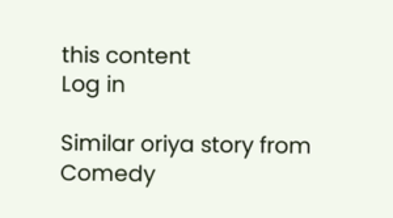this content
Log in

Similar oriya story from Comedy